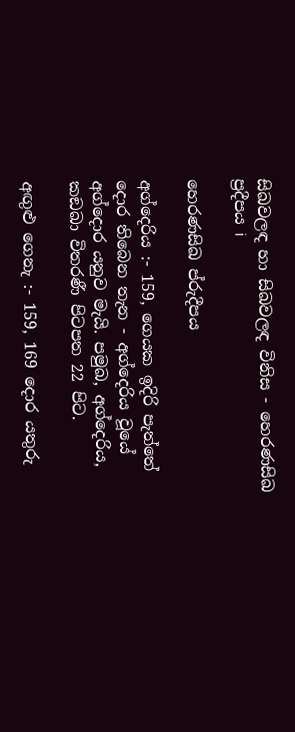සිඛවලඳ හා සිඛවලඳ විනිස - හෙරණසිඛ ප්‍රදීපය i

හෙරණසිඛ ප්රුදීපය

අග්දෙරිය :- 159, ගෙයක ඉදිරි පැත්තේ දොර තිබෙන තැන - අග්දෙරිය වූයේ අග්දොර යනුව මැයි. පමුඛ, අග්දෙරිය, කඞඛා විතරණී පිටපත 22 පිට.

අඟුළු ගෙනැ :- 159, 169 දොර යතුරු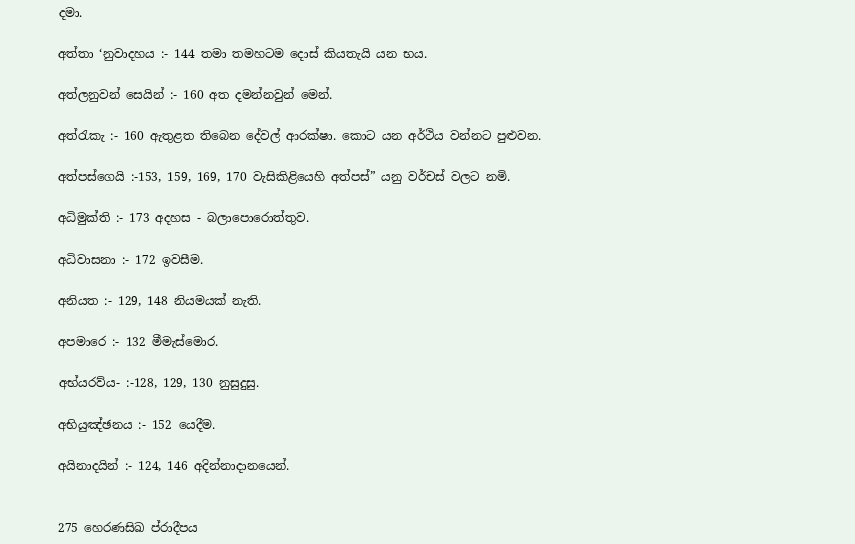දමා.

අත්තා ‘නුවාදහය :- 144 තමා තමහටම දොස් කියතැයි යන භය.

අත්ලනුවන් සෙයින් :- 160 අත දමන්නවුන් මෙන්.

අත්රැකැ :- 160 ඇතුළත තිබෙන දේවල් ආරක්ෂා. කොට යන අර්ථිය වන්නට පුළුවන.

අත්පස්ගෙයි :-153, 159, 169, 170 වැසිකිළියෙහි අත්පස්” යනු වර්චස් වලට නමි.

අධිමුක්ති :- 173 අදහස - බලාපොරොත්තුව.

අධිවාසනා :- 172 ඉවසීම.

අනියත :- 129, 148 නියමයක් නැති.

අපමාරෙ :- 132 මීමැස්මොර.

අභ්යරව්ය- :-128, 129, 130 නුසුදුසු.

අභියුඤ්ඡනය :- 152 යෙදීම.

අයිනාදයින් :- 124, 146 අදින්නාදානයෙන්.


275 හෙරණසිඛ ප්රාදීපය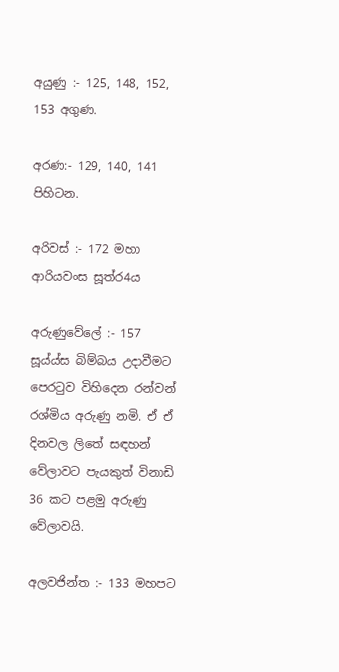අයුණු :- 125, 148, 152, 153 අගුණ.

අරණ:- 129, 140, 141 පිහිටන.

අරිවස් :- 172 මහා ආරියවංස සූත්ර4ය

අරුණුවේලේ :- 157 සූය්ය්ස බිම්බය උදාවීමට පෙරටුව විහිදෙන රන්වන් රශ්මිය අරුණු නමි. ඒ ඒ දිනවල ලිතේ සඳහන් වේලාවට පැයකුත් විනාඩි 36 කට පළමු අරුණු වේලාවයි.

අලවජින්ත :- 133 මහපට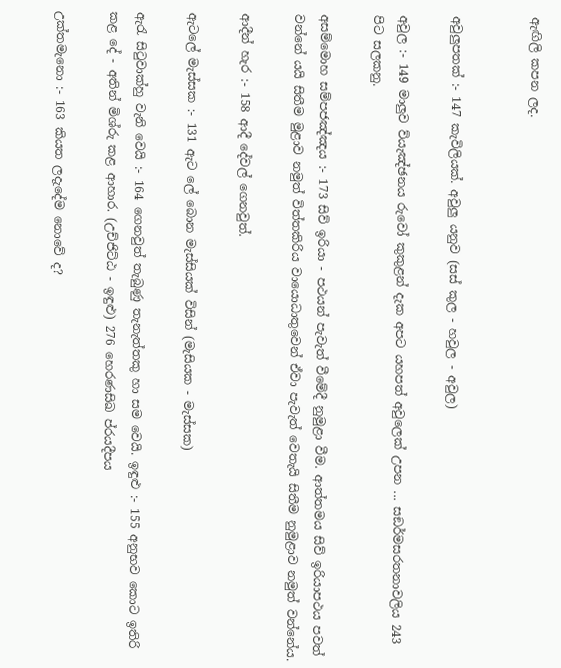ඇඟිලි කපන ලද.


අවුලුපතක් :- 147 කැවිලියක්. අවුලු යනුව (සස් කුල - හවුල - අවුල)

අවුල :- 149 මාලුව ව්යැඤ්ඡනය රුවෝ කුකුළන් දැක අපට යහපත් අවුලෙක් උපන ... සඞර්මසරතනාවලිය 243 පිට සලකනු.

අසම්මොහ සම්පජඤ්ඤය :- 173 සිව් ඉරියා - පථයන් පැවැත් වීමේදී නුමුළා වීම. ආත්තමය සිව් ඉරියාපථය පවත් වන්නේ යයි සිතීම මුළාව නමුත් විත්තකිරිය වායොධාතුවෙන් ඒවා පැවැත් වෙතැයි සිතීම නුමුළාව නමුත් වන්නේය.

ආදීන් හැර :- 158 ආදී දේවල් ගෙනවුත්.

ඇටලේ මැස්සක :- 131 ඇ‍ට‍ ලේ බොන මැස්සියක් විසින් (මැසියක - මැස්සක)

ඇරැ සිටුවාක්හු වැනි වෙයි :- 164 ගෙනවුත් තැබුණු තැනැත්තකු හා සම වෙයි. ඉඳුළු :- 155 අනුභව කොට ඉතිරි කළ දේ - අතින් මිශ්රු කළ ආහාර. (උච්ජිට්ඨ - ඉඳුළු) 276 හෙරණසිඛ ප්රයදීපය

උක්තමැනො :- 163 කියත ලදැදේම නොවේ ද?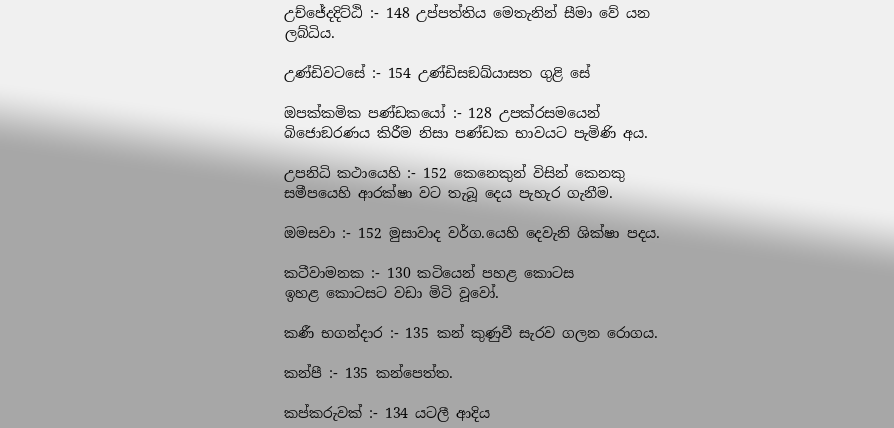උච්ජේදදිට්ඨි :- 148 උප්පත්තිය මෙතැනින් සීමා වේ යන ලබ්ධිය.

උණ්ඩිවටසේ :- 154 උණ්ඩිසඞඛ්යාසත ගුළි සේ

ඔපක්කමික පණ්ඩකයෝ :- 128 උපක්රසමයෙන් බිජොඞරණය කිරීම නිසා පණ්ඩක භාවයට පැමිණි අය.

උපනිධි කථායෙහි :- 152 කෙනෙකුන් විසින් කෙ‍නකු සමීපයෙහි ආරක්ෂා වට තැබූ දෙය පැහැර ගැනීම.

ඔමසවා :- 152 මුසාවාද වර්ග.යෙහි දෙවැනි ශික්ෂා පදය.

කටීවාමනක :- 130 කටියෙන් පහළ කොටස ඉහළ ‍කොටසට වඩා මිටි වූවෝ.

කණී භගන්දාර :- 135 කන් කුණුවී සැරව ගලන රොගය.

කන්පී :- 135 කන්පෙත්ත.

කප්කරුවක් :- 134 යටලී ආදිය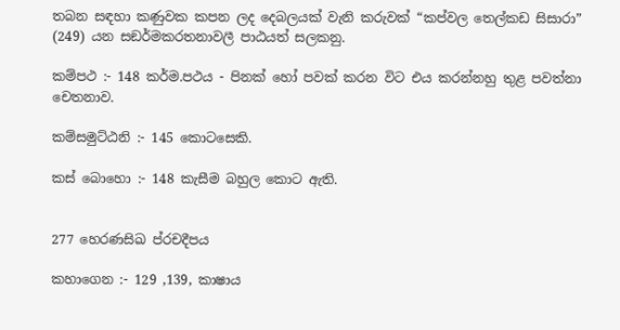තබන සඳහා කණුවක කපන ලද දෙබලයක් වැනි කරුවක් “කප්වල තෙල්කඩ සිසාරා” (249) යන සඞර්මකරතනාවලී පාඨයත් සලකනු.

කම්පථ :- 148 කර්ම.පථය - පිනක් හෝ පවක් කරන විට එය කරන්නහු තුළ පවත්නා චෙතනාව.

කම්සමුට්ඨනි :- 145 කොටසෙකි.

කස් බොහො :- 148 කැසීම බහුල කොට ඇති.


277 හෙරණසිඛ ප්රචදීපය

කහාගෙන :- 129 ,139, කාෂාය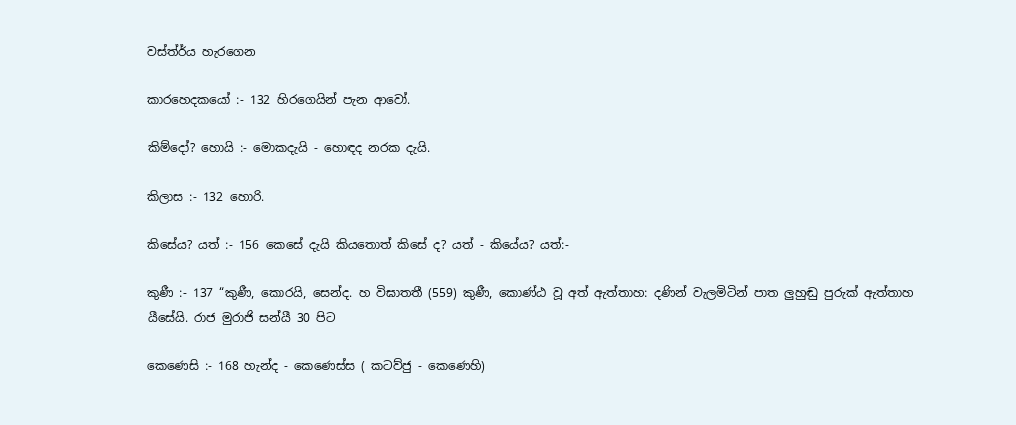වස්ත්ර්ය හැරගෙන

කාරහෙදකයෝ :- 132 හිරගෙයින් පැන ආවෝ.

කිම්දෝ? හොයි :- මොකදැයි - හොඳද නරක දැයි.

කිලාස :- 132 හොරි.

කිසේය? යත් :- 156 කෙසේ දැයි කියතොත් කිසේ ද? යත් - කියේය? යත්:-

කුණී :- 137 “කුණී, කොරයි, ස‍ෙන්ද. හ විඝාතතී (559) කුණී, කොණ්ඨ වූ අත් ඇත්තාහ: දණින් වැලමිටින් පාත ලුහුඬු පුරුක් ඇත්තාහ යීසේයි. රාජ මුරාජි සන්යී 30 පිට

කෙණෙසි :- 168 හැන්ද - කෙණෙස්ස ( කටව්ජු - කෙණෙහි)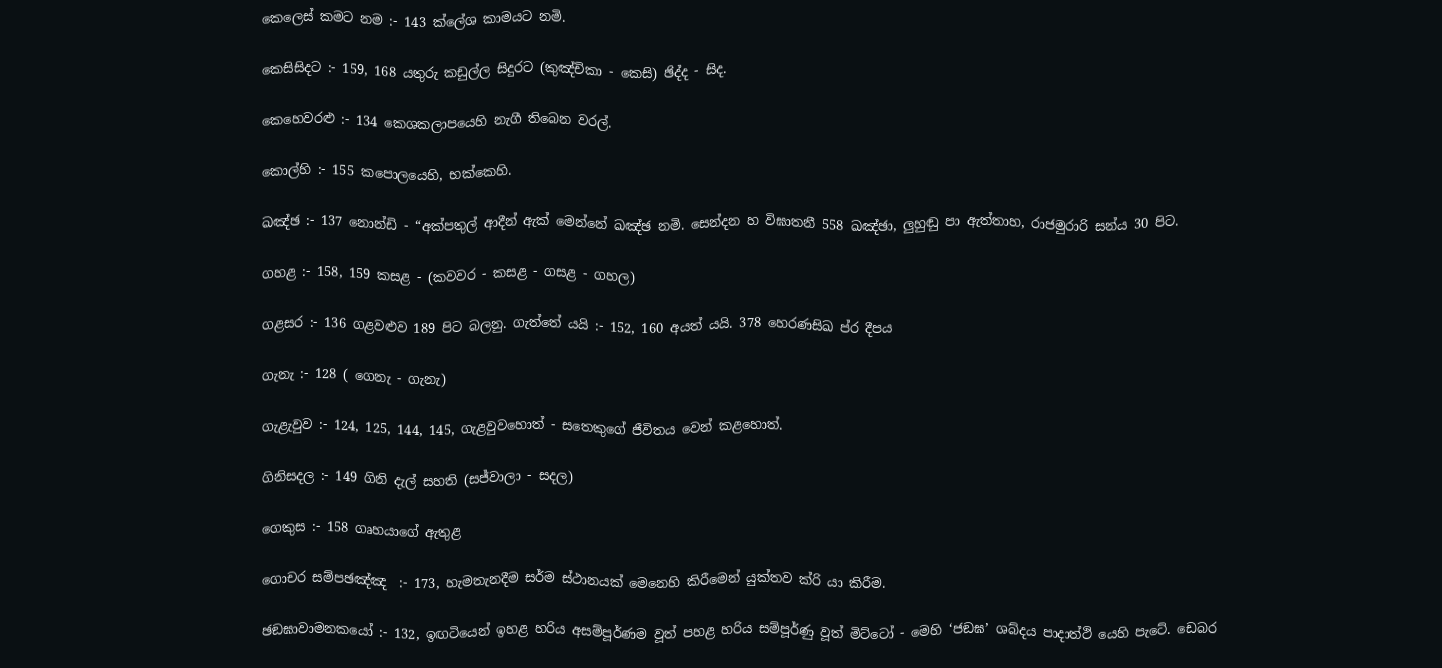කෙලෙස් කමට නම :- 143 ක්ලේශ කාමයට නමි.

කෙසිසිදට :- 159, 168 යතුරු කඩුල්ල සිදුරට (කුඤ්චිකා - කෙසි) ඡිද්ද - සිද.

කෙහෙවරළු :- 134 කෙශකලාපයෙහි නැගී තිබෙන වරල්.

කොල්හි :- 155 කපොලයෙහි, භක්කෙහි.

ඛඤ්ඡ :- 137 නොන්ඩි - “අක්පතුල් ආදීන් ඇක් මෙන්නේ ඛඤ්ඡ නමි. ස‍ෙන්දන හ විඝාතනී 558 ඛඤ්ඡා, ලුහුඬු පා ඇත්තාහ, රාජමුරාරි සන්ය 30 පිට.

ගහළ :- 158, 159 කසළ - (කවවර - කසළ - ගසළ - ගහල)

ගළසර :- 136 ගළවළුව 189 පිට බලනු. ගැත්තේ යයි :- 152, 160 අයත් යයි. 378 හෙරණසිඛ ප්ර දීපය

ගැනැ :- 128 ( ගෙනැ - ගැනැ)

ගැළැවුව :- 124, 125, 144, 145, ගැළවුවහොත් - සතෙකුගේ ජීවිතය වෙන් කළහොත්.

ගිනිසදල :- 149 ගිනි දැල් සහති (සජ්වාලා - සදල)

ගෙකුස :- 158 ගෘහයාගේ ඇතුළ

ගොචර සම්පඡඤ්ඤ  :- 173, හැමතැනදීම සර්ම ස්ථානයක් මෙනෙහි කිරීමෙන් යුක්තව ක්රි යා කිරීම.

ඡඞඝාවාමනකයෝ :- 132, ඉඟටියෙන් ඉහළ හරිය අසම්පූර්ණම වූත් පහළ හරිය සම්පූර්ණු වූත් මිට්ටෝ - මෙහි ‘ජඞඝ’ ශබ්දය පාදාත්ථි යෙහි පැටේ. ඩෙබර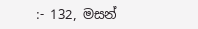:- 132, මසන්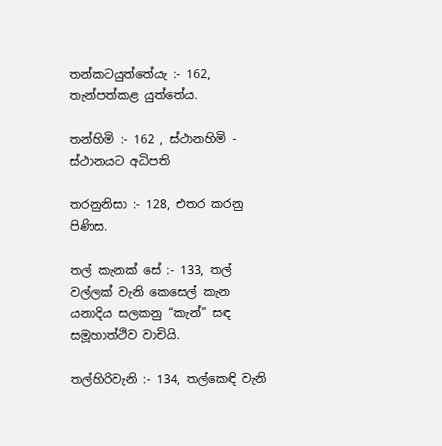තන්කටයුත්තේයැ :- 162, තැන්පත්කළ යුත්තේය.

තන්හිමි :- 162 , ස්ථානහිමි - ස්ථානයට අධිපති

තරනුනිසා :- 128, එතර කරනු පිණිස.

තල් කැනක් සේ :- 133, තල් වල්ලක් වැනි කෙසෙල් කැන යනාදිය සලකනු “කැන්” සඳ සමූහාත්ථිව වාචියි.

තල්හිරිවැනි :- 134, තල්කෙඳි වැනි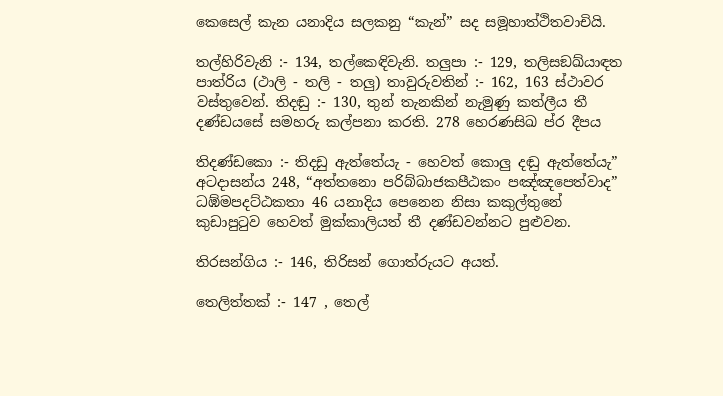කෙසෙල් කැන යනාදිය සලකනු “කැන්” සද සමූහාත්ථිතවාචියි.

තල්හිරිවැනි :- 134, තල්කෙඳිවැනි. තලුපා :- 129, තලිසඞඛ්යාඳත පාත්රිය (ථාලි - තලි - තලු) තාවුරුවතින් :- 162, 163 ස්ථාවර වස්තුවෙන්. තිදඬු :- 130, තුන් තැනකින් නැමුණු කත්ලීය තී දණ්ඩයසේ සමහරු කල්පනා කරති. 278 හෙරණසිඛ ප්ර දීපය

තිදණ්ඩකො :- තිදඩු ඇත්තේයැ - හෙවත් කොලු දඬු ඇත්තේයැ” අටදාසන්ය 248, “අත්තනො පරිබ්බාජකපීඨකං පඤ්ඤපෙත්වාද” ධඹ්මපදට්ඨකතා 46 යනාදිය පෙනෙන නිසා කකුල්තුනේ කුඩාපුටුව හෙවත් මුක්කාලියත් තී දණ්ඩවන්නට පුළුවන.

තිරසන්ගිය :- 146, තිරිසන් ගොත්රුයට අයත්.

තෙලිත්තක් :- 147 , තෙල්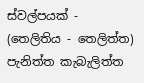ස්වල්පයක් - (තෙලිතිය - තෙලිත්ත) පැනිත්ත කැබැලිත්ත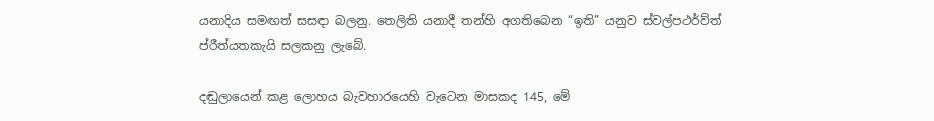යනාදිය සමඟත් සසඳා බලනු. තෙලිති යනාදී තන්හි අගතිබෙන “ඉති” යනුව ස්වල්පථර්ව්ත් ප්රීත්යතකැයි සලකනු ලැබේ.

දඬුලායෙන් කළ ‍ලොහය බැවහාරයෙහි වැටෙන මාසකද 145, මේ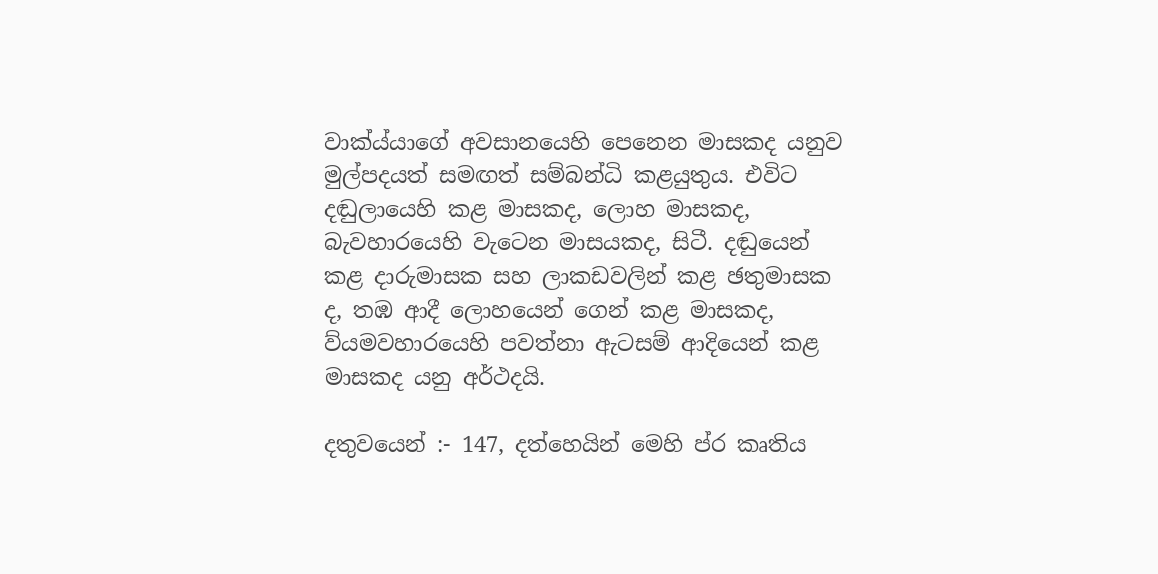වාක්ය්යාගේ අවසානයෙහි පෙනෙන මාසකද යනුව මුල්පදයත් සමඟත් සම්බන්ධි කළයුතුය. එවිට දඬුලායෙහි කළ මාසකද, ලොහ මාසකද, බැවහාරයෙහි වැටෙන මාසයකද, සිටී. දඬුයෙන් කළ දාරුමාසක සහ ලාකඩවලින් කළ ඡතුමාසක ද, තඹ ආදී ලොහයෙන් ගෙන් කළ මාසකද, ව්යමවහාරයෙහි පවත්නා ඇටසම් ආදියෙන් කළ මාසකද යනු අර්ථදයි.

දතුවයෙන් :- 147, දත්හෙයින් මෙහි ප්ර කෘතිය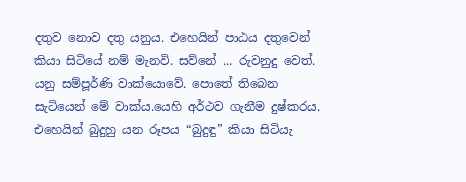දතුව නොව දතු යනුය. එහෙයින් පාඨය දතුවෙන් කියා සිටියේ නම් මැනවි. සව්නේ ... රුවනුදු වෙත්. යනු සම්පූර්ණි වාක්යොවේ. පොතේ තිබෙන සැටියෙන් මේ වාක්ය.යෙහි අර්ථව ගැනීම දුෂ්කරය. එහෙයින් බුදුහු යන රූපය “බුදුඳු” කියා සිටියැ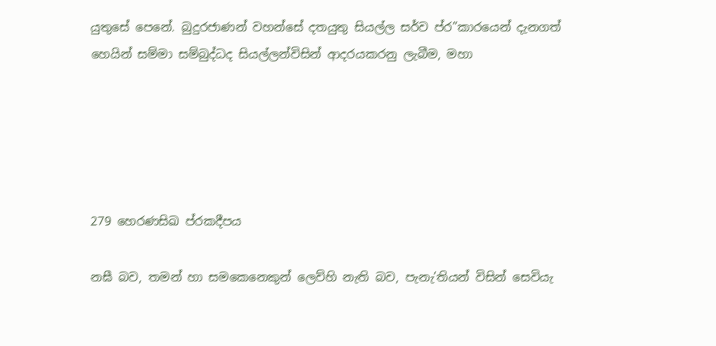යුතුසේ පෙනේ. බුදුරජාණන් වහන්සේ දතයුතු සියල්ල සර්ව ප්ර”කාරයෙන් දැනගත් හෙයින් සම්මා සම්බුද්ධද සියල්ලන්විසින් ආදරයකරනු ලැබීම, මහා





279 හෙරණසිඛ ප්රකදීපය

නඝී බව, තමන් හා සමකෙනෙකුන් ලෙව්හි නැති බව, පැනැ’තියන් විසින් සෙවියැ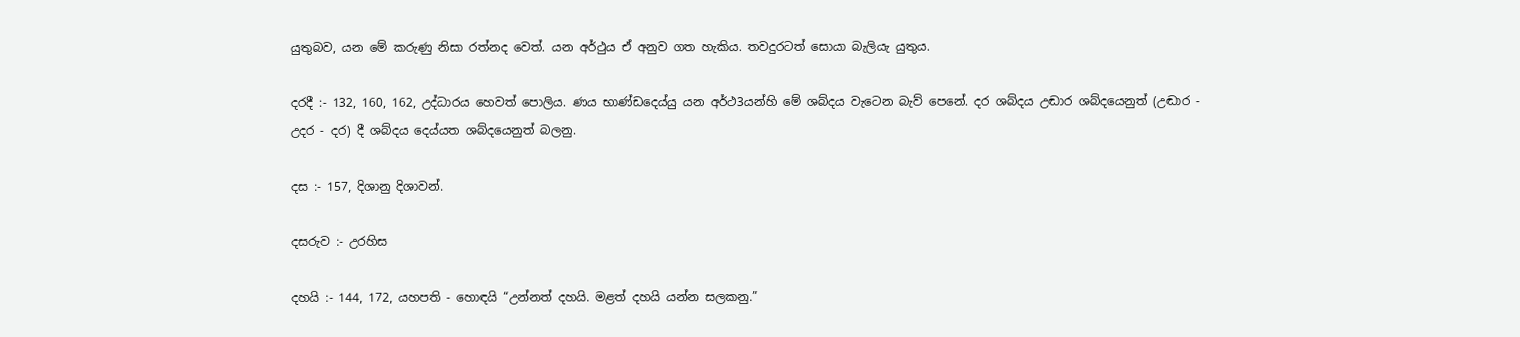යුතුබව, යන මේ කරුණු නිසා රත්නද වෙත්. යන අර්ථුය ඒ අනුව ගත හැකිය. තවදුරටත් සොයා බැලියැ යුතුය.

දරදී :- 132, 160, 162, උද්ධාරය හෙවත් පොලිය. ණය භාණ්ඩදෙය්යු යන අර්ථ3යන්හි මේ ශබ්දය වැටෙන බැව් පෙනේ. දර ශබ්දය උඬාර ශබ්දයෙනුත් (උඬාර - උදර - දර) දී ශබ්දය දෙය්යත ශබ්දයෙනුත් බලනු.

දස :- 157, දිශානු දිශාවන්.

දසරුව :- උරහිස

දහයි :- 144, 172, යහපති - හොඳයි “උන්නත් දහයි. මළත් දහයි යන්න සලකනු.”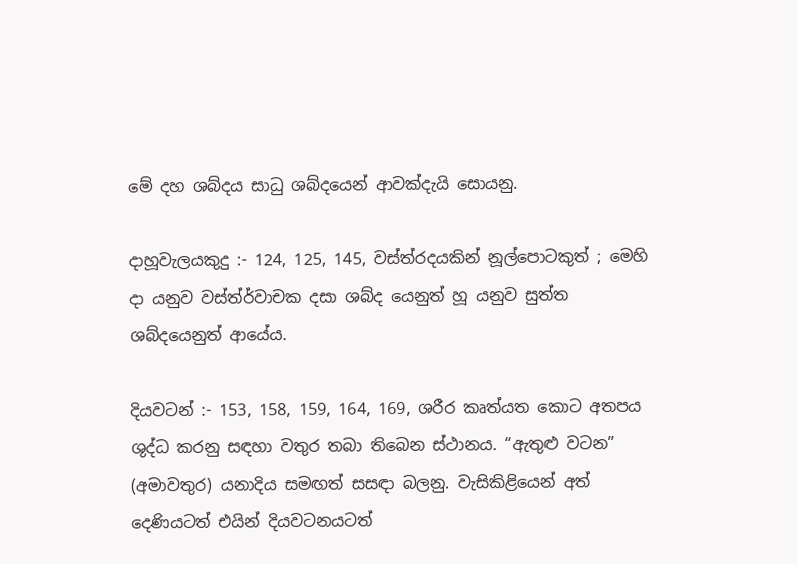මේ දහ ශබ්දය සාධු ශබ්දයෙන් ආවක්දැයි සොයනු.

දාහූවැලයකුදු :- 124, 125, 145, වස්ත්රදයකින් නූල්පොටකුත් ; මෙහි දා යනුව වස්ත්ර්වාචක දසා ශබ්ද යෙනුත් හූ යනුව සුත්ත ශබ්දයෙනුත් ආයේය.

දියවටන් :- 153, 158, 159, 164, 169, ශරීර කෘත්යත කොට අතපය ශුද්ධ කරනු සඳහා වතුර තබා තිබෙන ස්ථානය. “ඇතුළු වටන” (අමාවතුර) යනාදිය සමඟත් සසඳා බලනු. වැසිකිළියෙන් අත් දෙණියටත් එයින් දියවටනයටත්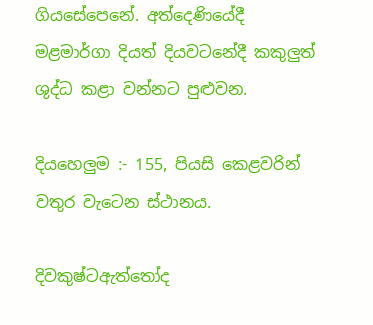ගියසේපෙනේ. අත්දෙණියේදී මළමාර්ගා දියත් දියවටනේදී කකුලුත් ශුද්ධ කළා වන්නට පුළුවන.

දියහෙලුම :- 155, පියසි කෙළවරින් වතුර වැටෙන ස්ථානය.

දිවකුෂ්ටඇත්තෝද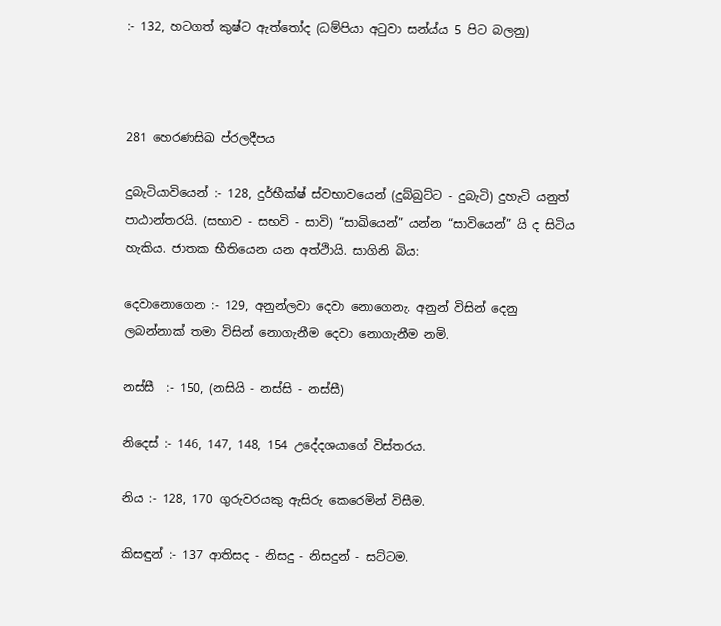:- 132, හටගත් කුෂ්ට ඇත්තෝද (ධම්පියා අටුවා සන්ය්ය 5 පිට බලනු)



281 හෙරණසිඛ ප්රලදීපය

දුබැටියාවියෙන් :- 128, දුර්භීක්ෂ් ස්වභාවයෙන් (දුබ්බුට්ට - දුබැටි) දුහැටි යනුත් පාඨාන්තරයි. (සභාව - සභවි - සාවි) “සාඛියෙන්” යන්න “සාවියෙන්” යි ද සිටිය හැකිය. ජාතක භීතියෙන යන අත්ථිායි. සාගිනි බිය:

දෙවානොගෙන :- 129, අනුන්ලවා දෙවා නොගෙනැ. අනුන් විසින් දෙනු ලබන්නාක් ‍තමා විසින් නොගැනීම දෙවා නොගැනීම නමි.

නස්සී  :- 150, (නසියි - නස්සි - නස්සී)

නිදෙස් :- 146, 147, 148, 154 උදේදශයාගේ විස්තරය.

නිය :- 128, 170 ගුරුවර‍යකු ඇසිරු කෙරෙමින් විසීම.

කිසඳුන් :- 137 ආතිසද - නිසදු - නිසදුන් - සට්ටම.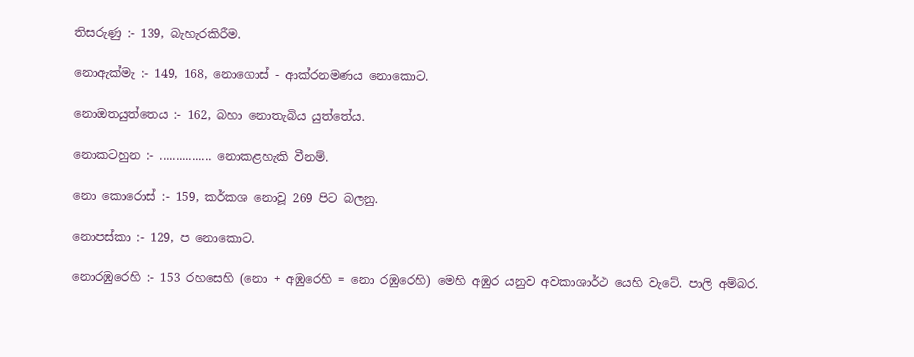තිසරුණු :- 139, බැහැරකිරීම.

නොඇක්මැ :- 149, 168, නොගොස් - ආක්රනමණය නොකොට.

නොඔතයුත්තෙය :- 162, බහා නොතැබිය යුත්තේය.

නොකටහුන :- ................ නොකළහැකි වීනම්.

නො කොරොස් :- 159, කර්කශ නොවූ 269 පිට බලනු.

නොපස්කා :- 129, ප නොකොට.

නොරඹුරෙහි :- 153 රහසෙහි (නො + අඹුරෙහි = නො රඹුරෙහි) මෙහි අඹුර යනුව අවකාශාර්ථ යෙහි වැටේ. පාලි අම්බර.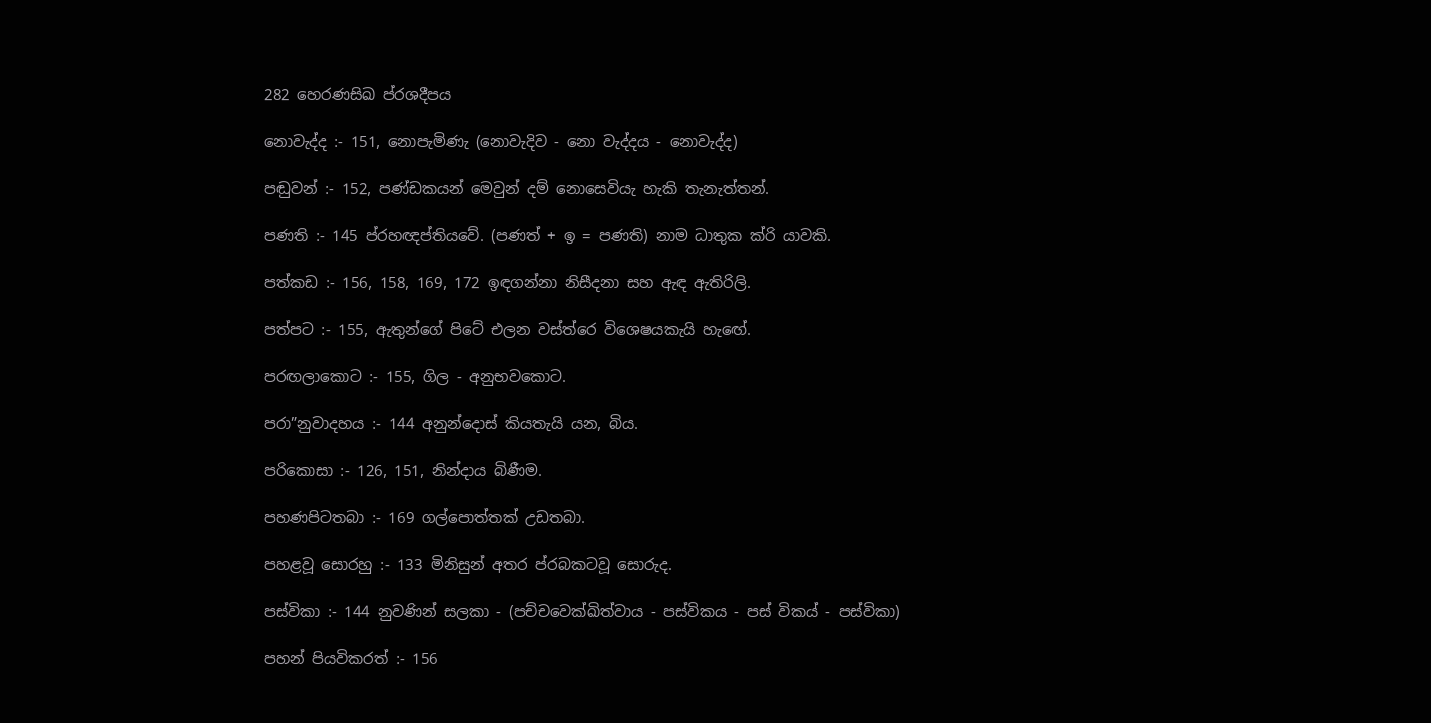282 හෙරණසිඛ ප්රශදීපය

නොවැද්ද :- 151, නොපැමිණැ (නොවැදිව - නො වැද්දය - නොවැද්ද)

පඬුවන් :- 152, පණ්ඩකයන් මෙවුන් දම් නොසෙවියැ හැකි තැනැත්තන්.

පණති :- 145 ප්රහඥප්තියවේ. (පණත් + ඉ = පණති) නාම ධාතුක ක්රි යාවකි.

පත්කඩ :- 156, 158, 169, 172 ඉඳගන්නා නිසීදනා සහ ඇඳ ඇතිරිලි.

පත්පට :- 155, ඇතුන්ගේ පිටේ එලන වස්ත්රෙ විශෙෂයකැයි හැ‍ඟේ.

පරඟලාකොට :- 155, ගිල - අනුභවකොට.

පරා”නුවාදහය :- 144 අනුන්දොස් කියතැයි යන, බිය.

පරිකොසා :- 126, 151, නින්දාය බිණීම.

පහණපිටතබා :- 169 ගල්පොත්තක් උඩතබා.

පහළ‍වූ සොරහු :- 133 මිනිසුන් අතර ප්රබකටවූ සොරුද.

පස්විකා :- 144 නුවණින් සලකා - (පච්චවෙක්ඛිත්වාය - පස්විකය - පස් විකය් - පස්විකා)

පහන් පියවිකරත් :- 156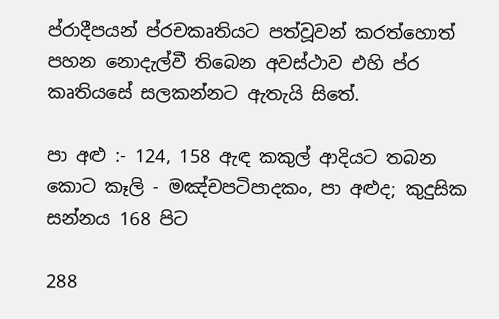ප්රාදීපයන් ප්රචකෘතියට පත්වූවන් කරත්හොත් පහන නොදැල්වී තිබෙන අවස්ථාව එහි ප්ර කෘති‍යසේ සලකන්නට ඇතැයි සිතේ.

පා අළු :- 124, 158 ඇඳ කකුල් ආදියට තබන කොට කෑලි - මඤ්චපටිපාදකං, පා අළුද; කුදුසික සන්නය 168 පිට

288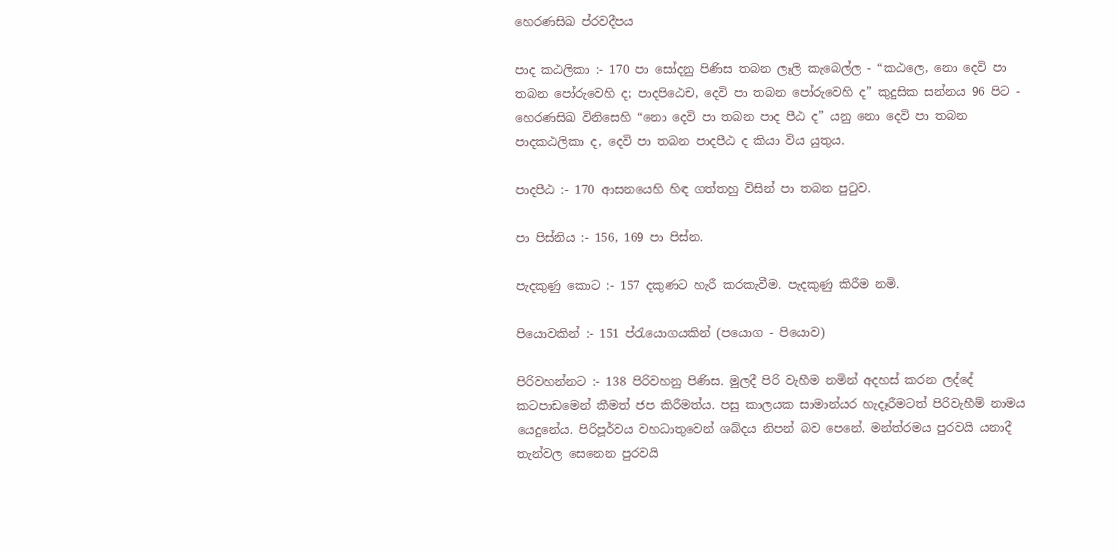හෙරණසිඛ ප්රවදීපය

පාද කඨලිකා :- 170 පා සෝදනු පිණිස තබන ලෑලි කැබෙල්ල - “කඨලෙ, නො දෙවි පා තබන පෝරුවෙහි ද; පාදපිඨෙච, දෙවි පා තබන පෝරුවෙහි ද” කුදුසික සන්නය 96 පිට - හෙරණසිඛ විනිසෙහි “නො දෙවි පා තබන පාද පීඨ ද” යනු නො දෙවි පා තබන පාදකඨලිකා ද, දෙවි පා තබන පාදපීඨ ද කියා විය යුතුය.

පාදපීඨ :- 170 ආසනයෙහි හිඳ ගත්තහු විසින් පා තබන පුටුව.

පා පිස්නිය :- 156, 169 පා පිස්න.

පැදකුණු කොට :- 157 දකුණට හැරී කරකැවීම. පැදකුණු කිරීම නමි.

පියොවකින් :- 151 ප්රැයොගයකින් (පයොග - පියොව)

පිරිවහන්නට :- 138 පිරිවහනු පිණිස. මුලදී පිරි වැහීම නමින් අදහස් කරන ලද්දේ කටපාඩමෙන් කීමත් ජප කිරීමත්ය. පසු කාලයක සාමාන්යර හැදෑරීමටත් පිරිවැහීම් නාමය යෙදුනේය. පිරිපූර්වය වහධාතුවෙන් ශබ්දය නිපන් බව පෙනේ. මන්ත්රමය පුරවයි යනාදී තැන්වල සෙනෙන පුරවයි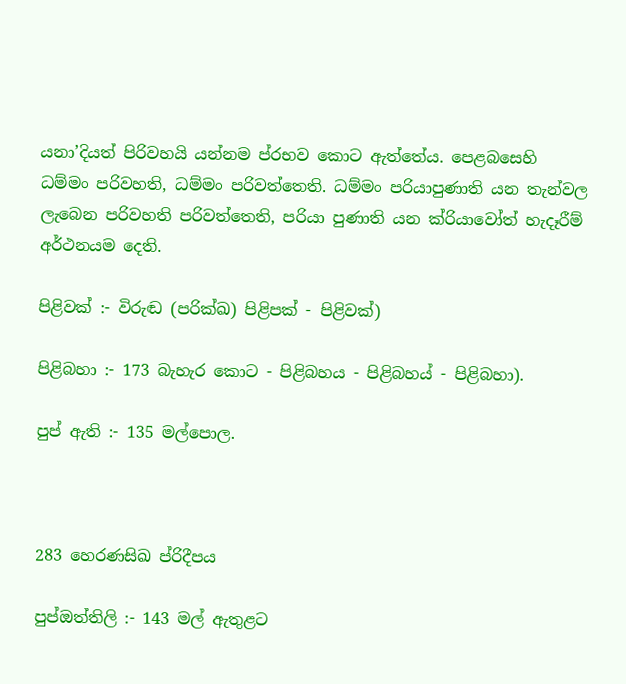යනා’දියත් පිරිවහයි යන්නම ප්ර‍භව කොට ඇත්තේය. පෙළබසෙහි ධම්මං පරිවහති, ධම්මං පරිවත්තෙති. ධම්මං පරියාපුණාති යන තැන්වල ලැබෙන පරිවහති පරිව‍ත්තෙති, පරියා පුණාති යන ක්රියාවෝත් හැදෑරීම් අර්ථනයම දෙති.

පිළිවක් :- විරුඬ (පරික්ඛ) පිළිපක් - පිළිවක්)

පිළිබහා :- 173 බැහැර කොට - පිළිබහය - පිළිබහය් - පිළිබහා).

පුප් ඇති :- 135 මල්පොල.



283 හෙරණසිඛ ප්රිදීපය

පුප්ඔත්තිලි :- 143 මල් ඇතුළට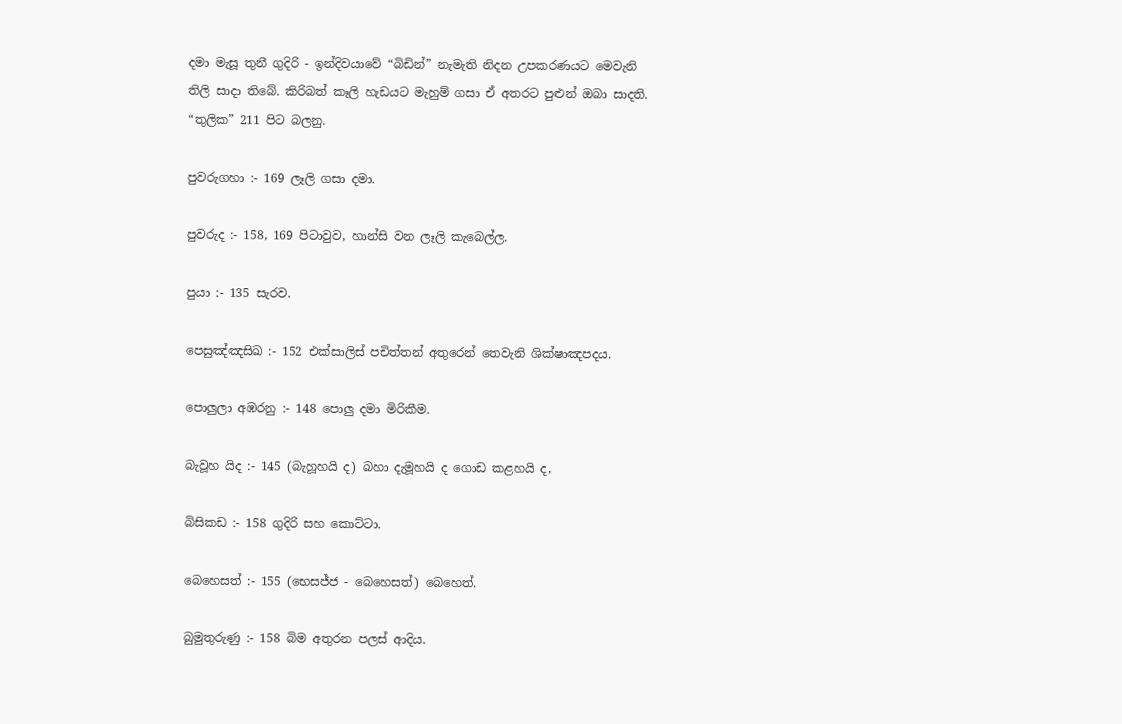දමා මැසූ තුනී ගුදිරි - ඉන්දිවයාවේ “බිඩින්” නැමැති නිදන උපකරණයට මෙවැනි තිලි සාදා තිබේ. කිරිබත් කෑලි හැඩයට මැහුම් ගසා ඒ අතරට පුළුන් ඔබා සාදති. “තුලික” 211 පිට බලනු.

පුවරුගහා :- 169 ලෑලි ගසා දමා.

පුවරුද :- 158, 169 පිටාවුව, හාන්සි වන ලෑලි කැබෙල්ල.

පුයා :- 135 සැරව.

පෙසුඤ්ඤසිඛ :- 152 එක්සාලිස් පචිත්තන් අතුරෙන් තෙවැනි ශික්ෂාඤපදය.

පොලුලා අඹරනු :- 148 පොලු දමා මිරිකීම.

බැවූහ යිද :- 145 (බැහූහයි ද) බහා දැමූහයි ද ගොඩ කළහයි ද,

බිසිකඩ :- 158 ගුදිරි සහ කොට්ටා.

බෙහෙසත් :- 155 (භෙසජ්ජ - බෙහෙසත්) බෙහෙත්.

බුමුතුරුණු :- 158 බිම අතුරන පලස් ආදිය.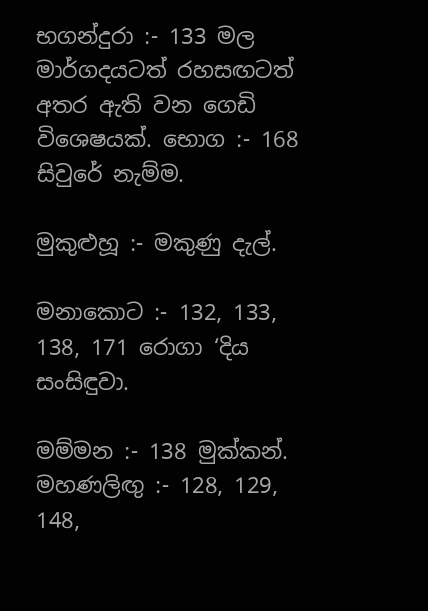භගන්දුරා :- 133 මල මාර්ගදයටත් රහසඟටත් අතර ඇති වන ගෙඩි විශෙෂයක්. භොග :- 168 සිවුරේ නැම්ම.

මුකුළුහූ :- මකුණු දැල්.

මනාකොට :- 132, 133, 138, 171 රොගා ‘දිය සංසිඳුවා.

මම්මන :- 138 මුක්කන්. මහණලිඟු :- 128, 129, 148,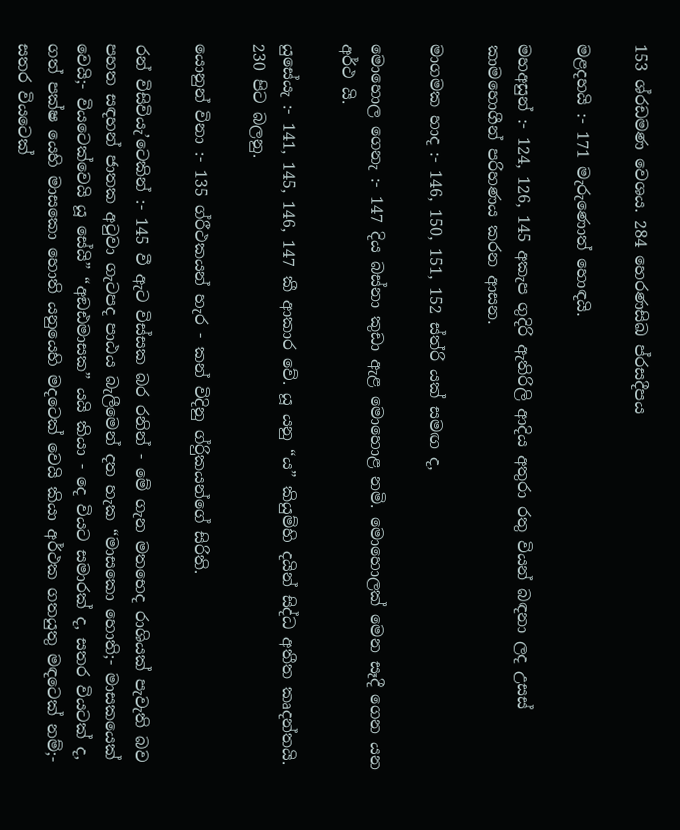153 ශ්රඩමණ වෙශය. 284 හෙරණසිඛ ප්රසදීපය

මළදහයි :- 171 මැරුණොත් හොඳයි.

මහඅසුන් :- 124, 126, 145 අකැප ගුදිරි ඇතිරිලි ආදිය අතුරා රතු වියන් බඳනා ලද උසස් කාමහොගීන් පරිහණය කරන ආසන.

මාගමක හාද :- 146, 150, 151, 152 ස්ත්රි යක් සමඟ ද,

මොහොල ගෙනැ :- 147 දිය බස්නා කුඩා ඇළ මොහොළ නමි. මොහොලක් මෙන සෑදී ගෙන යන අර්ථ යි.

යුසේයැ :- 141, 145, 146, 147 කී ආකාර වේ. යූ යනු “ය” කියුම්හි දයින් සිද්ධ අතීත කෘදන්තයි. 230 පිට බලනු.

යොනුන් විනා :- 135 ග්රීථකයන් හැර - කන් විදිනු ග්රිුකයන්ගේ සිරිති.

රන් විසිවියැ’ටෙකින් :- 145 වී ඇට විස්සක බර රනින් - මේ ගැන මතභෙද රාශියක් පැවැති බව පහත සඳහන් ජාතක අටුවා ගැටපද පාඨය බැලීමෙන් දත හැක “මාසකො හොති;- මාසකයෙක් වෙයි;- වියටෙක්වෙයි යූ සේයි” “අඞඪමාසක” යයි කියා - දෙ වියට සමාරක් ද, සතර වියටක් ද, ගත් පක්ෂ යෙහි මාසකො හොති යනුයෙහි මදටෙක් වෙයි කියා අර්ථක ගතයුතු මඳටෙක් නම්;- සතර වියටෙක්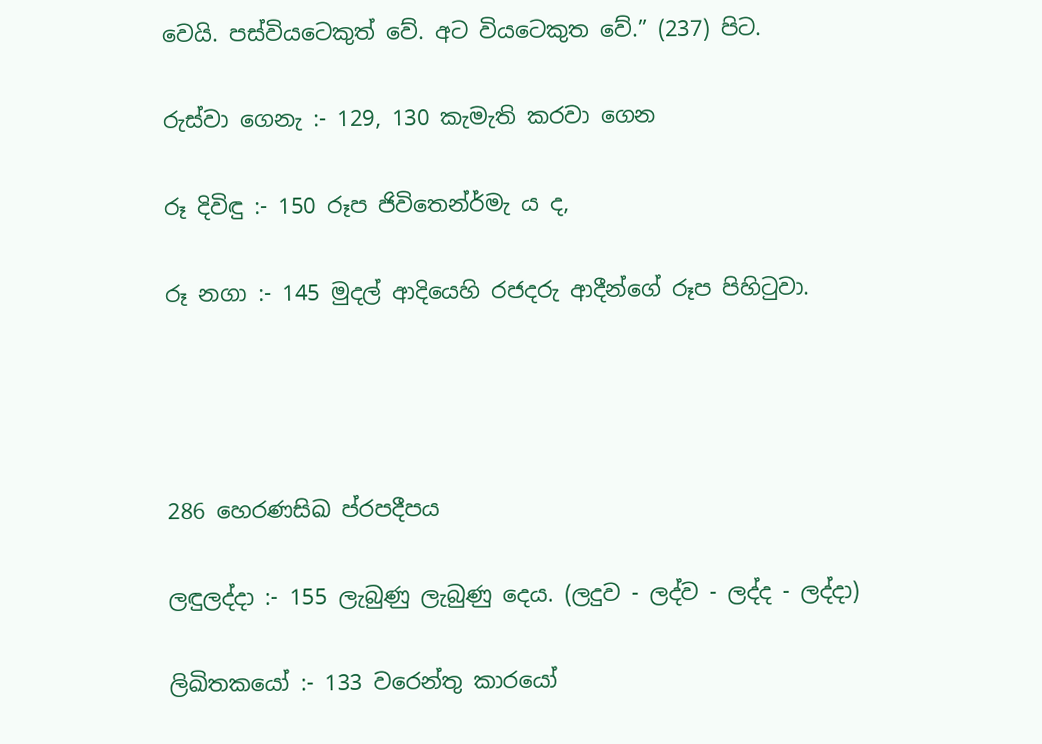වෙයි. පස්වියටෙකුත් වේ. අට වියටෙකුත වේ.” (237) පිට.

රුස්වා ගෙනැ :- 129, 130 කැමැති කරවා ගෙන

රූ දිවිඳු :- 150 රූප ජිවිතෙන්ර්මැ ය ද,

රූ නගා :- 145 මුදල් ආදියෙහි රජදරු ආදීන්ගේ රූප පිහිටුවා.




286 හෙරණසිඛ ප්රපදීපය

ලඳුලද්දා :- 155 ලැබුණු ලැබුණු දෙය. (ලදුව - ලද්ව - ලද්ද - ලද්දා)

ලිඛිතකයෝ :- 133 වරෙන්තු කාරයෝ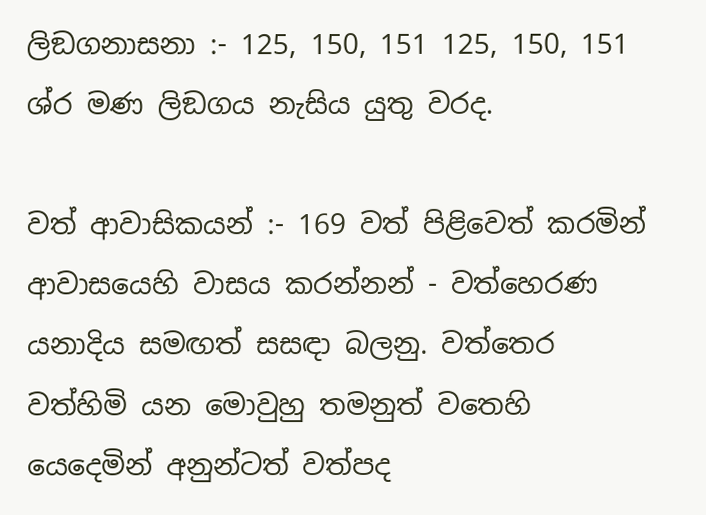ලිඞගනාසනා :- 125, 150, 151 125, 150, 151 ශ්ර මණ ලිඞගය නැසිය යුතු වරද.

වත් ආවාසිකයන් :- 169 වත් පිළිවෙත් කරමින් ආවාසයෙහි වාසය කරන්නන් - වත්හෙරණ යනාදිය සමඟත් සසඳා බලනු. වත්තෙර වත්හිමි යන මොවුහු තමනුත් වතෙහි යෙදෙමින් අනුන්ටත් වත්පද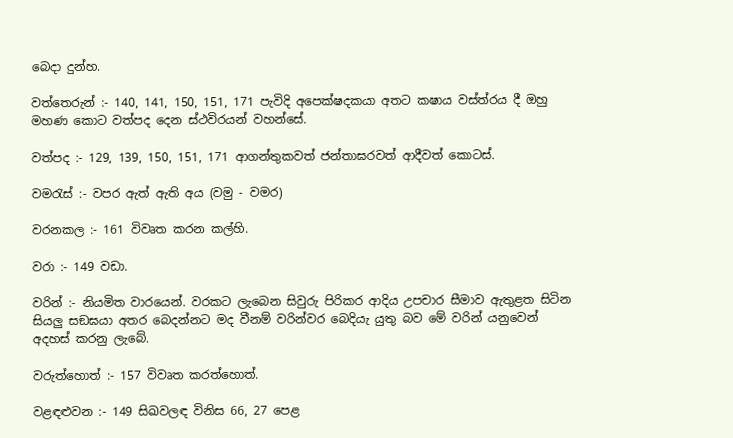බෙදා දුන්හ.

වත්තෙරුන් :- 140, 141, 150, 151, 171 පැවිදි අපෙක්ෂදකයා අතට කෂාය වස්ත්රය දී ඔහු මහණ කොට වත්පද දෙන ස්ථවිරයන් වහන්සේ.

වත්පද :- 129, 139, 150, 151, 171 ආගන්තුකවත් ජන්තාඝරවත් ආදීවත් කොටස්.

වමරැස් :- වපර ඇත් ඇති ‍අය (වමු - වමර)

වරනකල :- 161 විවෘත කරන කල්හි.

වරා :- 149 වඩා.

වරින් :- නියමිත වාරයෙන්. වරකට ලැබෙන සිවුරු පිරිකර ආදිය උපචාර සීමාව ඇතුළත සිටින සියලු සඞඝයා අතර බෙදන්නට මද වීනම් වරින්වර බෙදියැ යුතු බව මේ වරින් යනුවෙන් අදහස් කරනු ලැබේ.

වරුත්හොත් :- 157 විවෘත කරත්හොත්.

වළඳළුවන :- 149 සිඛවලඳ විනිස 66, 27 පෙළ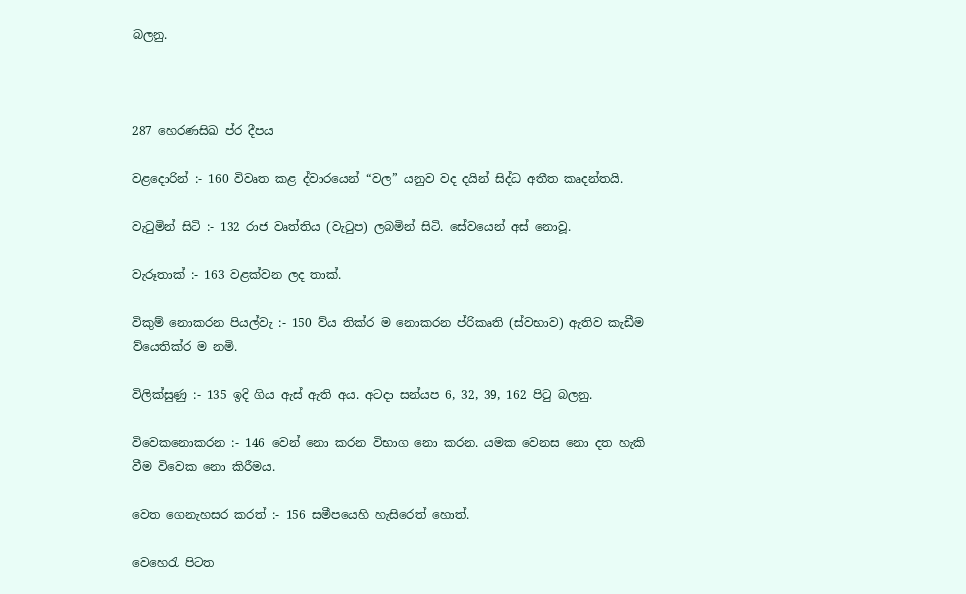බලනු.



287 හෙරණසිඛ ප්ර දීපය

වළදොරින් :- 160 විවෘත කළ ද්වාරයෙන් “වල” යනුව ‍වද දයින් සිද්ධ අතීත කෘදන්තයි.

වැටුමින් සිටි :- 132 රාජ වෘත්තිය (වැටුප) ලබමින් සිටි. සේවයෙන් අස් නොවූ.

වැරූතාක් :- 163 වළක්වන ලද තාක්.

විකුම් නොකරන පියල්වැ :- 150 ව්ය තික්ර ම නොකරන ප්රිකෘති (ස්වභාව) ඇතිව කැඩීම ව්යෙතික්ර ම නමි.

විලික්සුණු :- 135 ඉදි ගිය ඇස් ඇති අය. අටදා සන්යප 6, 32, 39, 162 පිටු බලනු.

විවෙකනොකරන :- 146 වෙන් නො කරන විභාග නො කරන. යමක වෙනස නො දත හැකි වීම විවෙක නො කිරීමය.

වෙත ගෙනැහසර කරත් :- 156 සමීපයෙහි හැසිරෙත් හොත්.

වෙහෙරැ පිටත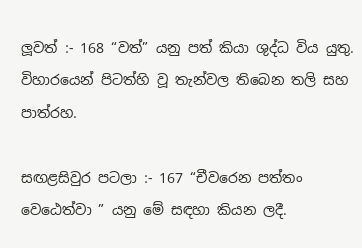ලූවත් :- 168 “වත්” යනු පත් කියා ශුද්ධ විය යුතු. විහාරයෙන් පිටත්හි වූ තැන්වල තිබෙන තලි සහ පාත්රහ.

සඟළසිවුර පටලා :- 167 “චීවරෙන පත්තං වෙඨෙත්වා ” යනු මේ සඳහා කියන ලදී.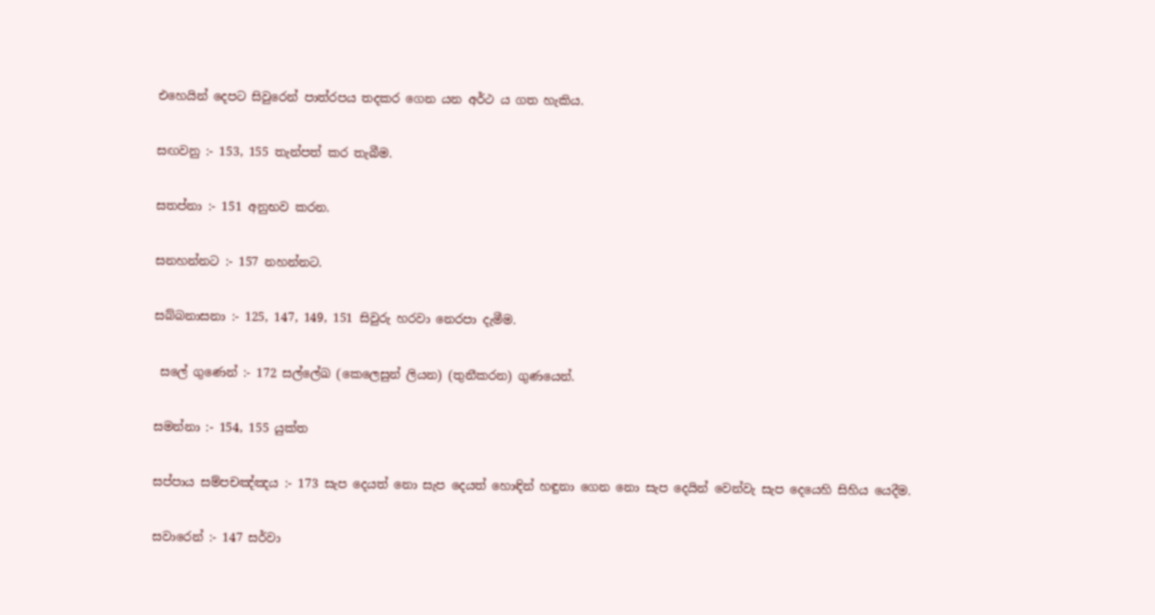එහෙයින් දෙපට සිවුරෙන් පාත්රපය තදකර ගෙන යන අර්ථ ය ගත හැකිය.

සඟවනු :- 153, 155 තැන්පත් කර තැබීම.

සතප්නා :- 151 අනුභව කරන.

සනහන්නට :- 157 නහන්නට.

සබ්බනාසනා :- 125, 147, 149, 151 සිවුරු හරවා නෙරපා දැමීම.

 සලේ ගුණෙන් :- 172 ස‍ල්ලේඛ (කෙලෙසුන් ලියන) (තුනීකරන) ගුණයෙන්.

සමන්නා :- 154, 155 යුක්ත

සප්පාය සම්පචඤ්ඤය :- 173 සැප දෙයත් නො සැප දෙයත් හොඳින් හඳුනා ගෙන‍ නො සැප දෙයින් වෙන්වැ සැප දෙයෙහි සිහිය යෙදීම.

සවාරෙන් :- 147 සර්වා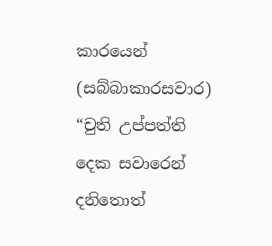කාරයෙන් (සබ්බාකාර‍සවාර) “චුති උප්පත්ති දෙක සවාරෙන් දනිතොත්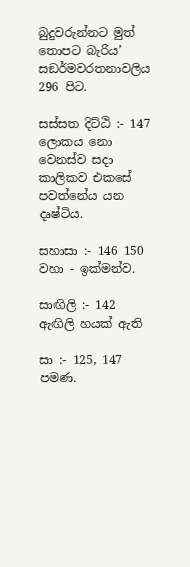බුදුවරුන්නට මුත් තොපට බැරිය’ සඞර්මවරතනාවලිය 296 පිට.

සස්සත දිට්ඨි :- 147 ලොකය නො වෙනස්ව සදා කාලිකව එකසේ පවත්නේය යන දෘෂ්ටිය.

සහාසා :- 146 150 වහා - ඉක්මන්ව.

සාඟිලි :- 142 ඇඟිලි හයක් ඇති

සා :- 125, 147 පමණ.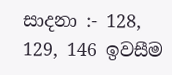සාදනා :- 128, 129, 146 ඉවසීම